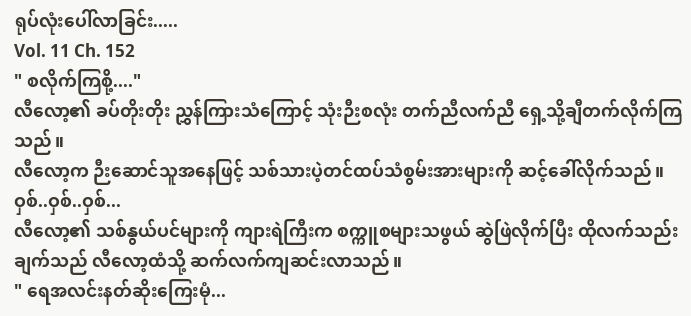ရုပ်လုံးပေါ်လာခြင်း.....
Vol. 11 Ch. 152
" စလိုက်ကြစို့...."
လီလော့၏ ခပ်တိုးတိုး ညွှန်ကြားသံကြောင့် သုံးဉီးစလုံး တက်ညီလက်ညီ ရှေ့သို့ချီတက်လိုက်ကြသည်။
လီလော့က ဉီးဆောင်သူအနေဖြင့် သစ်သားပဲ့တင်ထပ်သံစွမ်းအားများကို ဆင့်ခေါ်လိုက်သည်။
ဝှစ်..ဝှစ်..ဝှစ်...
လီလော့၏ သစ်နွယ်ပင်များကို ကျားရဲကြီးက စက္ကူစများသဖွယ် ဆွဲဖြဲလိုက်ပြီး ထိုလက်သည်းချက်သည် လီလော့ထံသို့ ဆက်လက်ကျဆင်းလာသည်။
" ရေအလင်းနတ်ဆိုးကြေးမုံ...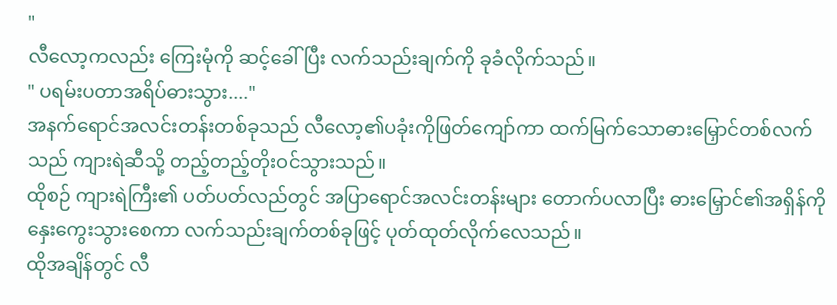"
လီလော့ကလည်း ကြေးမုံကို ဆင့်ခေါ်ပြီး လက်သည်းချက်ကို ခုခံလိုက်သည်။
" ပရမ်းပတာအရိပ်ဓားသွား...."
အနက်ရောင်အလင်းတန်းတစ်ခုသည် လီလော့၏ပခုံးကိုဖြတ်ကျော်ကာ ထက်မြက်သောဓားမြှောင်တစ်လက်သည် ကျားရဲဆီသို့ တည့်တည့်တိုးဝင်သွားသည်။
ထိုစဉ် ကျားရဲကြီး၏ ပတ်ပတ်လည်တွင် အပြာရောင်အလင်းတန်းများ တောက်ပလာပြီး ဓားမြှောင်၏အရှိန်ကို နှေးကွေးသွားစေကာ လက်သည်းချက်တစ်ခုဖြင့် ပုတ်ထုတ်လိုက်လေသည်။
ထိုအချိန်တွင် လီ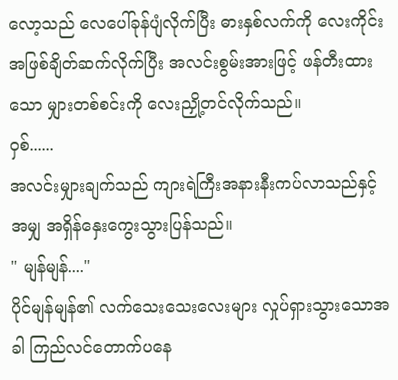လော့သည် လေပေါ်ခုန်ပျံလိုက်ပြီး ဓားနှစ်လက်ကို လေးကိုင်းအဖြစ်ချိတ်ဆက်လိုက်ပြီး အလင်းစွမ်းအားဖြင့် ဖန်တီးထားသော မျှားတစ်စင်းကို လေးညှို့တင်လိုက်သည်။
ဝှစ်......
အလင်းမျှားချက်သည် ကျားရဲကြီးအနားနီးကပ်လာသည်နှင့်အမျှ အရှိန်နှေးကွေးသွားပြန်သည်။
" မျန်မျန်...."
ပိုင်မျန်မျန်၏ လက်သေးသေးလေးများ လှုပ်ရှားသွားသောအခါ ကြည်လင်တောက်ပနေ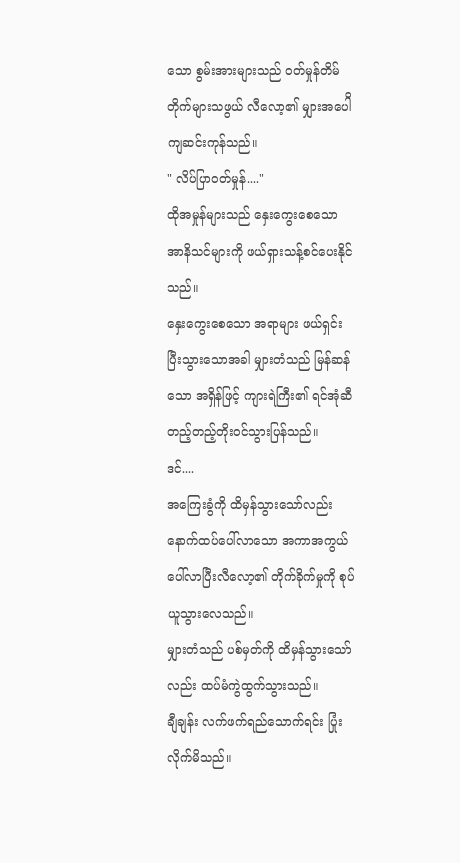သော စွမ်းအားများသည် ဝတ်မှုန်တိမ်တိုက်များသဖွယ် လီလော့၏ မျှားအပေါိ ကျဆင်းကုန်သည်။
" လိပ်ပြာဝတ်မှုန်...."
ထိုအမှုန်များသည် နှေးကွေးစေသော အာနိသင်များကို ဖယ်ရှားသန့်စင်ပေးနိုင်သည်။
နှေးကွေးစေသော အရာများ ဖယ်ရှင်းပြီးသွားသောအခါ မျှားတံသည် မြန်ဆန်သော အရှိန်ဖြင့် ကျားရဲကြီး၏ ရင်အုံဆီ တည့်တည့်တိုးဝင်သွားပြန်သည်။
ဒင်....
အကြေးခွံကို ထိမှန်သွားသော်လည်း နောက်ထပ်ပေါ်လာသော အကာအကွယ်ပေါ်လာပြီးလီလော့၏ တိုက်ခိုက်မှုကို စုပ်ယူသွားလေသည်။
မျှားတံသည် ပစ်မှတ်ကို ထိမှန်သွားသော်လည်း ထပ်မံကွဲထွက်သွားသည်။
ချီချန်း လက်ဖက်ရည်သောက်ရင်း ပြုံးလိုက်မိသည်။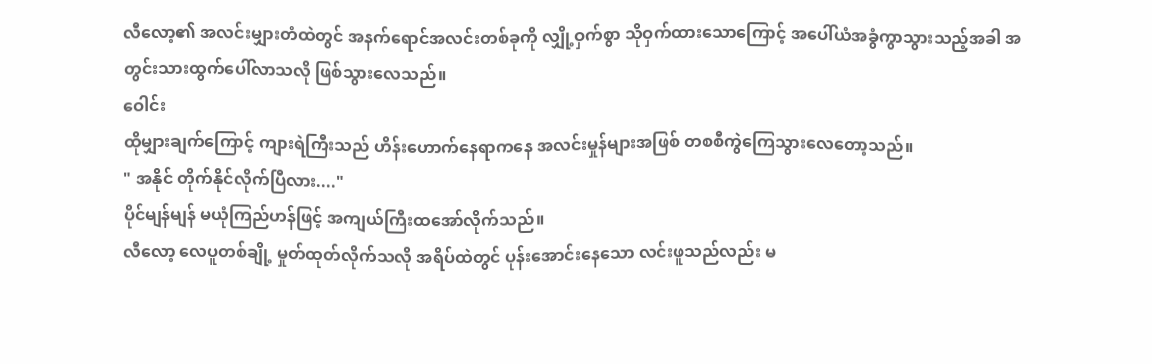လီလော့၏ အလင်းမျှားတံထဲတွင် အနက်ရောင်အလင်းတစ်ခုကို လျှို့ဝှက်စွာ သိုဝှက်ထားသောကြောင့် အပေါ်ယံအခွံကွာသွားသည့်အခါ အတွင်းသားထွက်ပေါ်လာသလို ဖြစ်သွားလေသည်။
ဝေါင်း
ထိုမျှားချက်ကြောင့် ကျားရဲကြီးသည် ဟိန်းဟောက်နေရာကနေ အလင်းမှုန်များအဖြစ် တစစီကွဲကြေသွားလေတော့သည်။
" အနိုင် တိုက်နိုင်လိုက်ပြီလား...."
ပိုင်မျန်မျန် မယုံကြည်ဟန်ဖြင့် အကျယ်ကြီးထအော်လိုက်သည်။
လီလော့ လေပူတစ်ချို့ မှုတ်ထုတ်လိုက်သလို အရိပ်ထဲတွင် ပုန်းအောင်းနေသော လင်းဖူသည်လည်း မ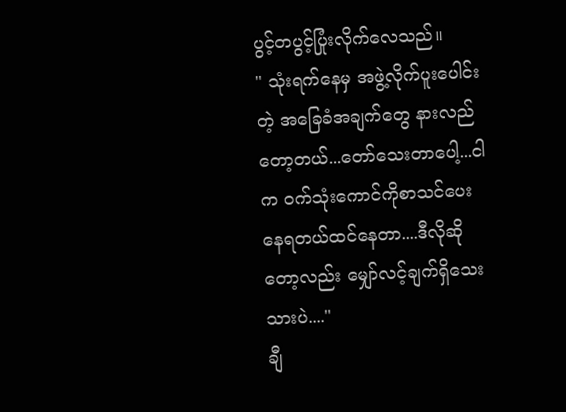ပွင့်တပွင့်ပြုံးလိုက်လေသည်။
" သုံးရက်နေမှ အဖွဲ့လိုက်ပူးပေါင်းတဲ့ အခြေခံအချက်တွေ နားလည်တော့တယ်...တော်သေးတာပေါ့...ငါက ဝက်သုံးကောင်ကိုစာသင်ပေးနေရတယ်ထင်နေတာ....ဒီလိုဆိုတော့လည်း မျှော်လင့်ချက်ရှိသေးသားပဲ...."
ချီ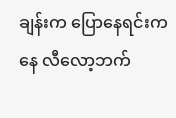ချန်းက ပြောနေရင်းကနေ လီလော့ဘက်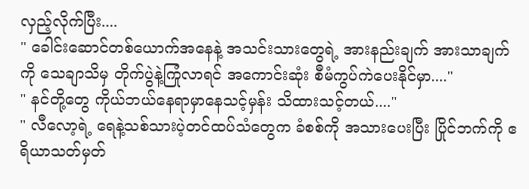လှည့်လိုက်ပြီး....
" ခေါင်းဆောင်တစ်ယောက်အနေနဲ့ အသင်းသားတွေရဲ့ အားနည်းချက် အားသာချက်ကို သေချာသိမှ တိုက်ပွဲနဲ့ကြုံလာရင် အကောင်းဆုံး စီမံကွပ်ကဲပေးနိုင်မှာ...."
" နင်တို့တွေ ကိုယ်ဘယ်နေရာမှာနေသင့်မှန်း သိထားသင့်တယ်...."
" လီလော့ရဲ့ ရေနဲ့သစ်သားပဲ့တင်ထပ်သံတွေက ခံစစ်ကို အသားပေးပြီး ပြိုင်ဘက်ကို ဧရိယာသတ်မှတ်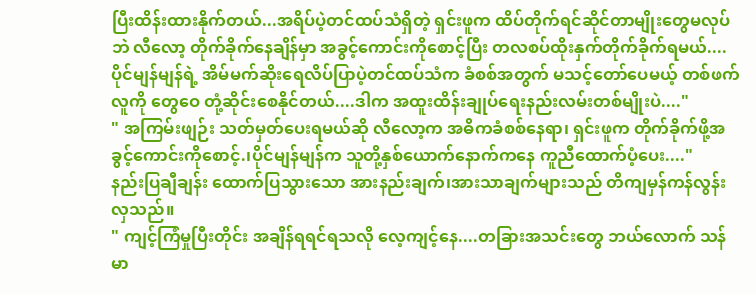ပြီးထိန်းထားနိုက်တယ်...အရိပ်ပဲ့တင်ထပ်သံရှိတဲ့ ရှင်းဖူက ထိပ်တိုက်ရင်ဆိုင်တာမျိုးတွေမလုပ်ဘဲ လီလော့ တိုက်ခိုက်နေချိန်မှာ အခွင့်ကောင်းကိုစောင့်ပြီး တလစပ်ထိုးနှက်တိုက်ခိုက်ရမယ်....ပိုင်မျန်မျန်ရဲ့ အိမ်မက်ဆိုးရေလိပ်ပြာပဲ့တင်ထပ်သံက ခံစစ်အတွက် မသင့်တော်ပေမယ့် တစ်ဖက်လူကို တွေဝေ တုံ့ဆိုင်းစေနိုင်တယ်....ဒါက အထူးထိန်းချုပ်ရေးနည်းလမ်းတစ်မျိုးပဲ...."
" အကြမ်းဖျဉ်း သတ်မှတ်ပေးရမယ်ဆို လီလော့က အဓိကခံစစ်နေရာ၊ ရှင်းဖူက တိုက်ခိုက်ဖို့အခွင့်ကောင်းကိုစောင့်.၊ပိုင်မျန်မျန်က သူတို့နှစ်ယောက်နောက်ကနေ ကူညီထောက်ပံ့ပေး...."
နည်းပြချီချန်း ထောက်ပြသွားသော အားနည်းချက်၊အားသာချက်များသည် တိကျမှန်ကန်လွန်းလှသည်။
" ကျင့်ကြံမှုပြီးတိုင်း အချိန်ရရင်ရသလို လေ့ကျင့်နေ....တခြားအသင်းတွေ ဘယ်လောက် သန်မာ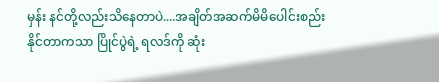မှန်း နင်တို့လည်းသိနေတာပဲ....အချိတ်အဆက်မိမိပေါင်းစည်းနိုင်တာကသာ ပြိုင်ပွဲရဲ့ ရလဒ်ကို ဆုံး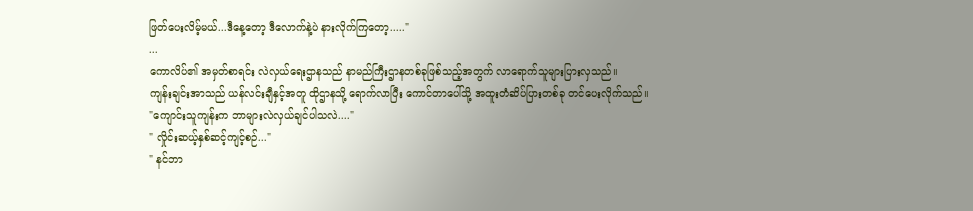ဖြတ်ပေးလိမ့်မယ်...ဒီနေ့တော့ ဒီလောက်နဲ့ပဲ နားလိုက်ကြတော့....."
...
ကောလိပ်၏ အမှတ်စာရင်း လဲလှယ်ရေးဌာနသည် နာမည်ကြီးဌာနတစ်ခုဖြစ်သည့်အတွက် လာရောက်သူများပြားလှသည်။
ကျန်းချင်းအာသည် ယန်လင်းချီနှင့်အတူ ထိုဌာနသို့ ရောက်လာပြီး ကောင်တာပေါ်သို့ အထူးတံဆိပ်ပြားတစ်ခု တင်ပေးလိုက်သည်။
"ကျောင်းသူကျန်းက ဘာများလဲလှယ်ချင်ပါသလဲ...."
" လှိုင်းဆယ့်နှစ်ဆင့်ကျင့်စဉ်..."
" နင်ဘာ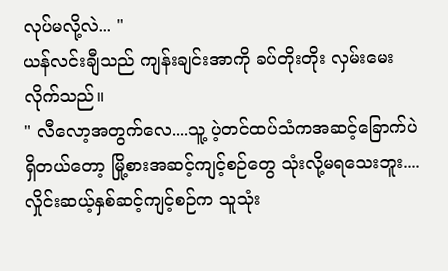လုပ်မလို့လဲ... "
ယန်လင်းချီသည် ကျန်းချင်းအာကို ခပ်တိုးတိုး လှမ်းမေးလိုက်သည်။
" လီလော့အတွက်လေ....သူ့ ပဲ့တင်ထပ်သံကအဆင့်ခြောက်ပဲရှိတယ်တော့ မြို့စားအဆင့်ကျင့်စဉ်တွေ သုံးလို့မရသေးဘူး....လှိုင်းဆယ့်နှစ်ဆင့်ကျင့်စဉ်က သူသုံး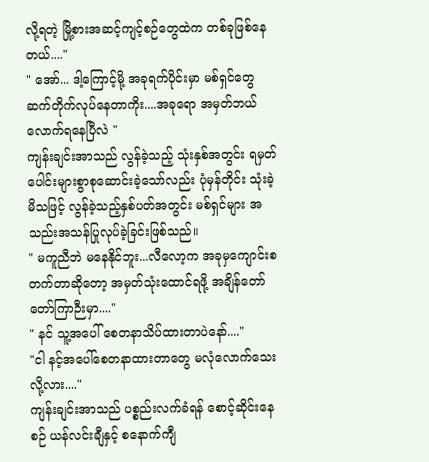လို့ရတဲ့ မြို့စားအဆင့်ကျင့်စဉ်တွေထဲက တစ်ခုဖြစ်နေတယ်...."
" အော်... ဒါ့ကြောင့်မို့ အခုရက်ပိုင်းမှာ မစ်ရှင်တွေ ဆက်တိုက်လုပ်နေတာကိုး....အခုရော အမှတ်ဘယ်လောက်ရနေပြီလဲ "
ကျန်းချင်းအာသည် လွန်ခဲ့သည့် သုံးနှစ်အတွင်း ရမှတ်ပေါင်းများစွာစုဆောင်းခဲ့သော်လည်း ပုံမှန်တိုင်း သုံးခဲ့မိသဖြင့် လွန်ခဲ့သည့်နှစ်ပတ်အတွင်း မစ်ရှင်များ အသည်းအသန်ပြုလုပ်ခဲ့ခြင်းဖြစ်သည်။
" မကူညီဘဲ မနေနိုင်ဘူး...လီလော့က အခုမှကျောင်းစ တက်တာဆိုတော့ အမှတ်သုံးထောင်ရဖို့ အချိန်တော်တော်ကြာဉီးမှာ...."
" နင် သူ့အပေါ် စေတနာသိပ်ထားတာပဲနော်...."
"ငါ နင့်အပေါ်စေတနာထားတာတွေ မလုံလောက်သေးလို့လား...."
ကျန်းချင်းအာသည် ပစ္စည်းလက်ခံရန် စောင့်ဆိုင်းနေစဉ် ယန်လင်းချီနှင့် စနောက်ကျီ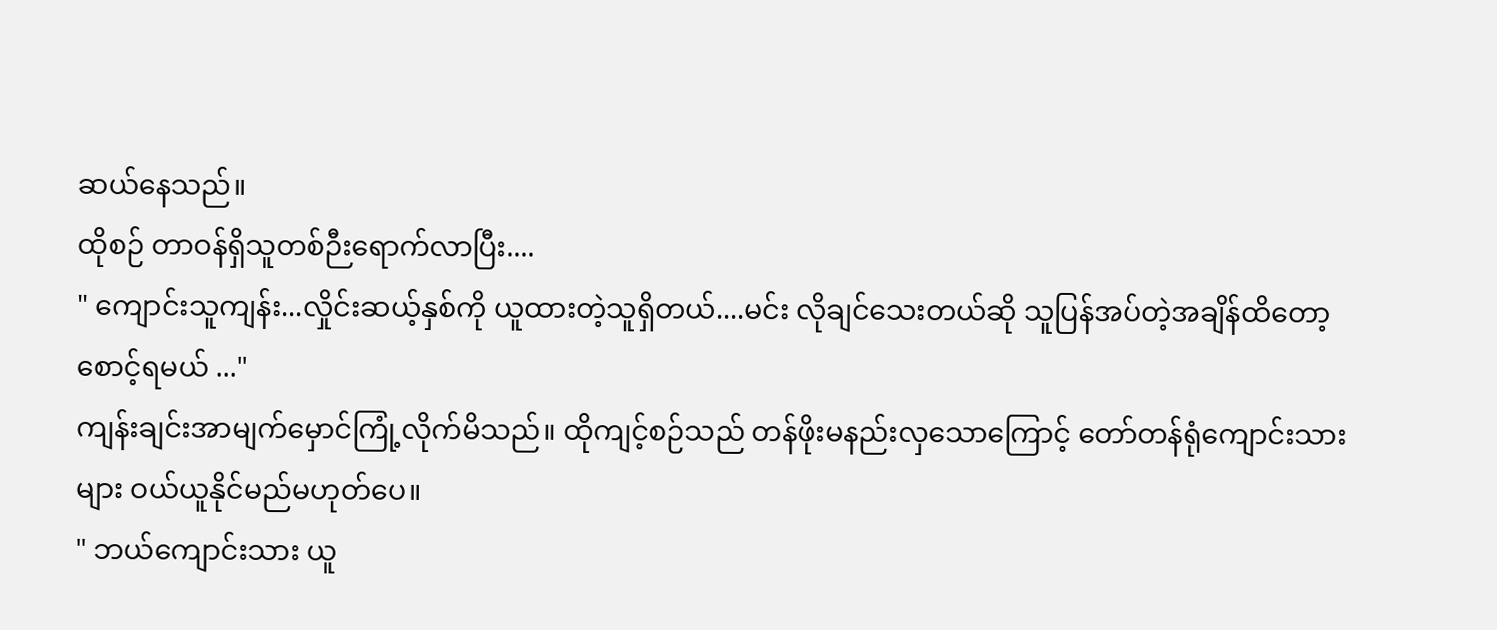ဆယ်နေသည်။
ထိုစဉ် တာဝန်ရှိသူတစ်ဉီးရောက်လာပြီး....
" ကျောင်းသူကျန်း...လှိုင်းဆယ့်နှစ်ကို ယူထားတဲ့သူရှိတယ်....မင်း လိုချင်သေးတယ်ဆို သူပြန်အပ်တဲ့အချိန်ထိတော့စောင့်ရမယ် ..."
ကျန်းချင်းအာမျက်မှောင်ကြုံ့လိုက်မိသည်။ ထိုကျင့်စဉ်သည် တန်ဖိုးမနည်းလှသောကြောင့် တော်တန်ရုံကျောင်းသားများ ဝယ်ယူနိုင်မည်မဟုတ်ပေ။
" ဘယ်ကျောင်းသား ယူ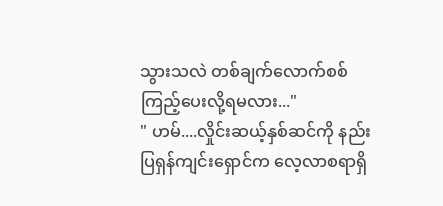သွားသလဲ တစ်ချက်လောက်စစ်ကြည့်ပေးလို့ရမလား..."
" ဟမ်....လှိုင်းဆယ့်နှစ်ဆင်ကို နည်းပြရှန်ကျင်းရှောင်က လေ့လာစရာရှိ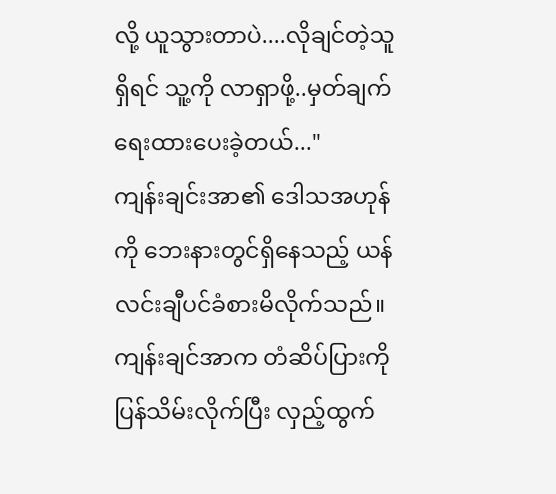လို့ ယူသွားတာပဲ....လိုချင်တဲ့သူရှိရင် သူ့ကို လာရှာဖို့..မှတ်ချက်ရေးထားပေးခဲ့တယ်..."
ကျန်းချင်းအာ၏ ဒေါသအဟုန်ကို ဘေးနားတွင်ရှိနေသည့် ယန်လင်းချီပင်ခံစားမိလိုက်သည်။
ကျန်းချင်အာက တံဆိပ်ပြားကို ပြန်သိမ်းလိုက်ပြီး လှည့်ထွက်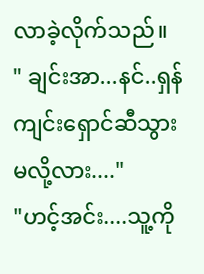လာခဲ့လိုက်သည်။
" ချင်းအာ...နင်..ရှန်ကျင်းရှောင်ဆီသွားမလို့လား...."
"ဟင့်အင်း....သူ့ကို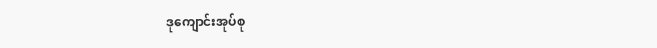ဒုကျောင်းအုပ်စု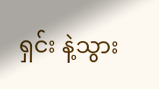ရှင်း နဲ့သွား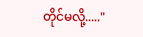တိုင်မလို့....."